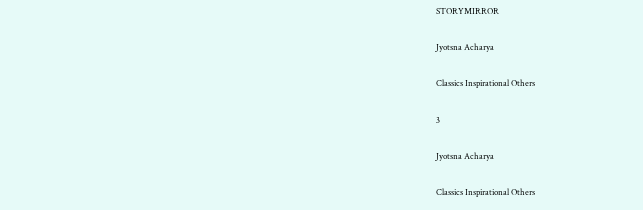STORYMIRROR

Jyotsna Acharya

Classics Inspirational Others

3

Jyotsna Acharya

Classics Inspirational Others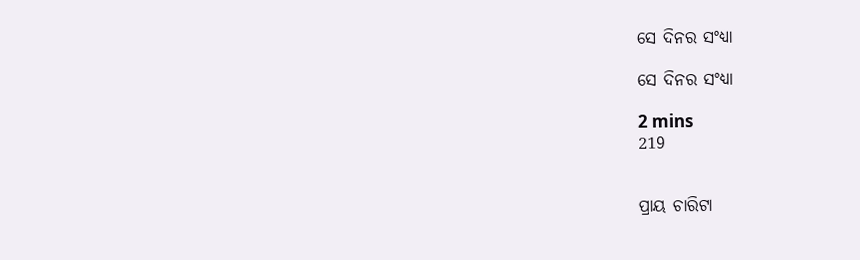ସେ ଦିନର ସଂଧ୍ୟା

ସେ ଦିନର ସଂଧ୍ୟା

2 mins
219


ପ୍ରାୟ ଚାରିଟା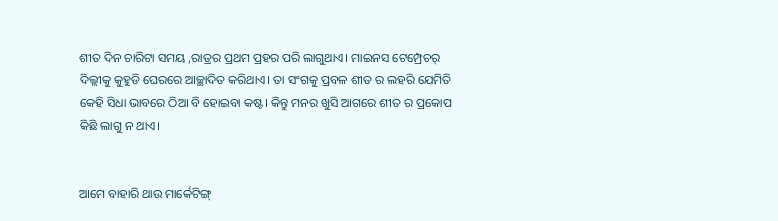ଶୀତ ଦିନ ଚାରିଟା ସମୟ ,ରାତ୍ରର ପ୍ରଥମ ପ୍ରହର ପରି ଲାଗୁଥାଏ। ମାଇନସ ଟେମ୍ପ୍ରେଚର୍ ଦିଲ୍ଲୀକୁ କୁହୁଡି ଘେରରେ ଆଚ୍ଛାଦିତ କରିଥାଏ। ତା ସଂଗକୁ ପ୍ରବଳ ଶୀତ ର ଲହରି ଯେମିତି କେହି ସିଧା ଭାବରେ ଠିଆ ବି ହୋଇବା କଷ୍ଟ। କିନ୍ତୁ ମନର ଖୁସି ଆଗରେ ଶୀତ ର ପ୍ରକୋପ କିଛି ଲାଗୁ ନ ଥାଏ।


ଆମେ ବାହାରି ଥାଉ ମାର୍କେଟିଙ୍ଗ୍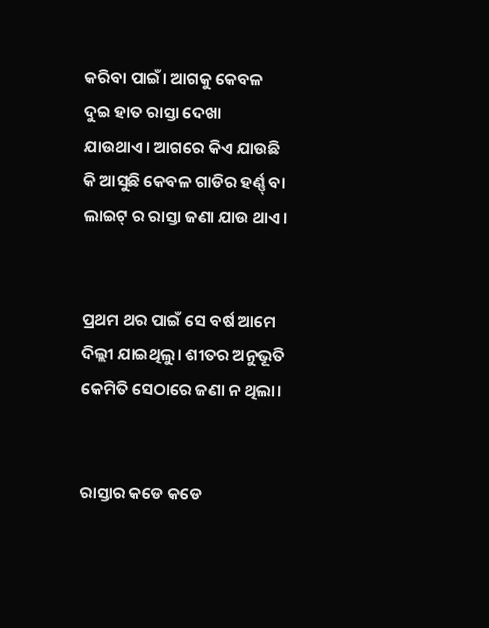କରିବା ପାଇଁ। ଆଗକୁ କେବଳ ଦୁଇ ହାତ ରାସ୍ତା ଦେଖା ଯାଉଥାଏ। ଆଗରେ କିଏ ଯାଉଛି କି ଆସୁଛି କେବଳ ଗାଡିର ହର୍ଣ୍ଣ୍ ବା ଲାଇଟ୍ ର ରାସ୍ତା ଜଣା ଯାଉ ଥାଏ।


ପ୍ରଥମ ଥର ପାଇଁ ସେ ବର୍ଷ ଆମେ ଦିଲ୍ଲୀ ଯାଇଥିଲୁ। ଶୀତର ଅନୁଭୂତି କେମିତି ସେଠାରେ ଜଣା ନ ଥିଲା।


ରାସ୍ତାର କଡେ କଡେ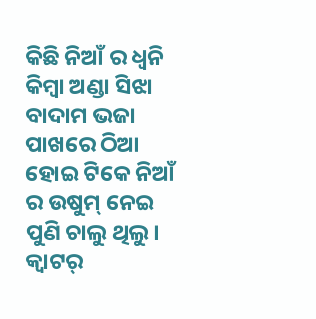କିଛି ନିଆଁ ର ଧ୍ଵନି କିମ୍ବା ଅଣ୍ଡା ସିଝା ବାଦାମ ଭଜା ପାଖରେ ଠିଆ ହୋଇ ଟିକେ ନିଆଁ ର ଉଷୁମ୍ ନେଇ ପୁଣି ଚାଲୁ ଥିଲୁ। କ୍ବାଟର୍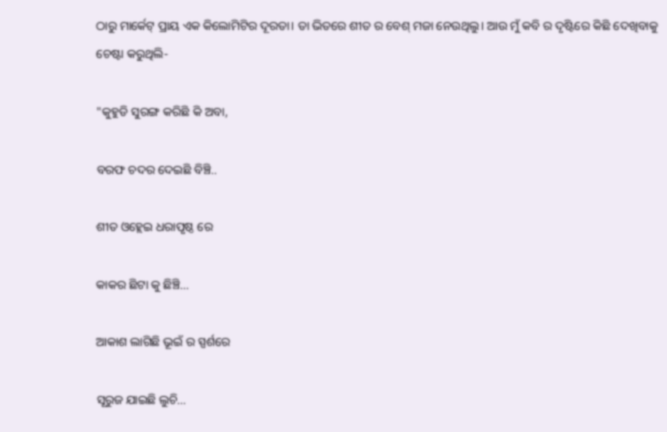ଠାରୁ ମାର୍କେଟ୍ ପ୍ରାୟ ଏକ କିଲୋମିଟିର ଦୂରତା। ତା ଭିତରେ ଶୀତ ର ବେଶ୍ ମଜା ନେଉଥିଲୁ। ଆଉ ମୁଁ କବି ର ଦୃଷ୍ଟିରେ କିଛି ଦେଖିବାକୁ ଚେଷ୍ଟା କରୁଥିଲି-

"କୁହୁଡି ସୁରଙ୍ଗ କରିଛି କି ଅବା,

ବରଫ ଚଦର ଦେଇଛି ବିଞ୍ଚି..

ଶୀତ ଓହ୍ଲେଇ ଧରାପୃଷ୍ଠ ରେ

କାକର ଛିଟା କୁ ଛିଞ୍ଚି...

ଆକାଶ ଲାଗିଛି ଭୂଇଁ ର ସ୍ପର୍ଶରେ

ସୂରୁଜ ଯାଇଛି ଲୁଚି...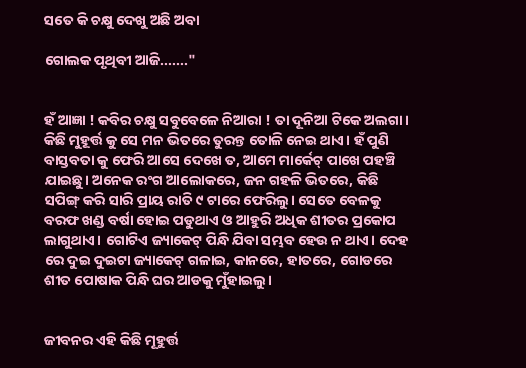ସତେ କି ଚକ୍ଷୁ ଦେଖୁ ଅଛି ଅବା

ଗୋଲକ ପୃଥିବୀ ଆଜି......."


ହଁ ଆଜ୍ଞା ! କବିର ଚକ୍ଷୁ ସବୁବେଳେ ନିଆରା ! ତା ଦୂନିଆ ଟିକେ ଅଲଗା। କିଛି ମୁହୂର୍ତ୍ତ କୁ ସେ ମନ ଭିତରେ ତୁରନ୍ତ ତୋଳି ନେଇ ଥାଏ। ହଁ ପୁଣି ବାସ୍ତବତା କୁ ଫେରି ଆସେ ଦେଖେ ତ, ଆମେ ମାର୍କେଟ୍ ପାଖେ ପହଞ୍ଚି ଯାଇଛୁ। ଅନେକ ରଂଗ ଆଲୋକରେ, ଜନ ଗହଳି ଭିତରେ, କିଛି ସପିଙ୍ଗ୍ କରି ସାରି ପ୍ରାୟ ରାତି ୯ ଟାରେ ଫେରିଲୁ। ସେତେ ବେଳକୁ ବରଫ ଖଣ୍ଡ ବର୍ଷା ହୋଇ ପଡୁଥାଏ ଓ ଆହୁରି ଅଧିକ ଶୀତର ପ୍ରକୋପ ଲାଗୁଥାଏ। ଗୋଟିଏ ଜ୍ୟାକେଟ୍ ପିନ୍ଧି ଯିବା ସମ୍ଭବ ହେଉ ନ ଥାଏ। ଦେହ ରେ ଦୁଇ ଦୁଇଟା ଜ୍ୟାକେଟ୍ ଗଳାଇ, କାନରେ, ହାତରେ, ଗୋଡରେ ଶୀତ ପୋଷାକ ପିନ୍ଧି ଘର ଆଡକୁ ମୁଁହାଇଲୁ।


ଜୀବନର ଏହି କିଛି ମୂହୁର୍ତ୍ତ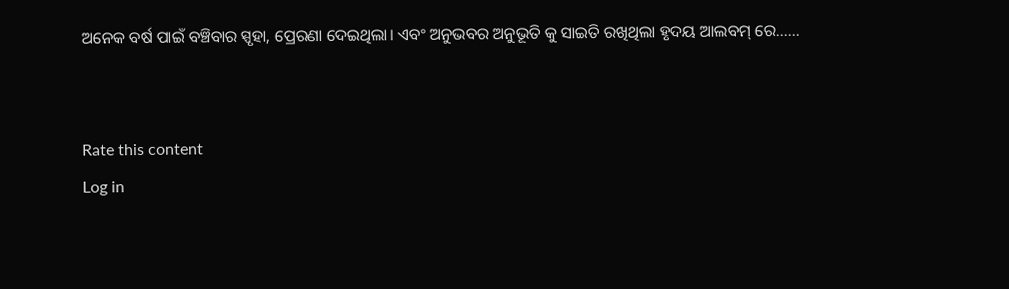ଅନେକ ବର୍ଷ ପାଇଁ ବଞ୍ଚିବାର ସ୍ପୃହା, ପ୍ରେରଣା ଦେଇଥିଲା। ଏବଂ ଅନୁଭବର ଅନୁଭୂତି କୁ ସାଇତି ରଖିଥିଲା ହୃଦୟ ଆଲବମ୍ ରେ......


Rate this content
Log in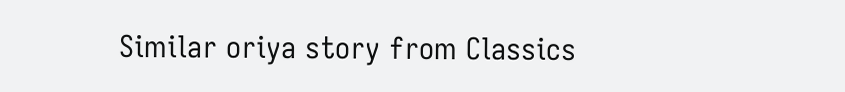Similar oriya story from Classics